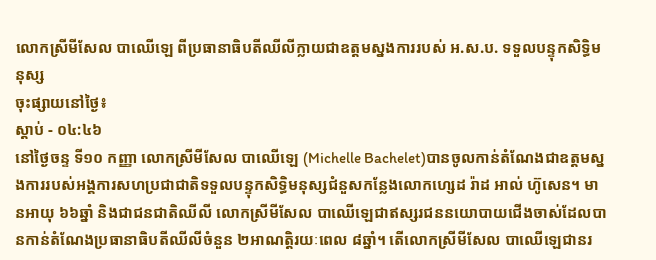លោកស្រីមីសែល បាឈើឡេ ពីប្រធានាធិបតីឈីលីក្លាយជាឧត្តមស្នងការរបស់ អ.ស.ប. ទទួលបន្ទុកសិទ្ធិមនុស្ស
ចុះផ្សាយនៅថ្ងៃ៖
ស្តាប់ - ០៤:៤៦
នៅថ្ងៃចន្ទ ទី១០ កញ្ញា លោកស្រីមីសែល បាឈើឡេ (Michelle Bachelet)បានចូលកាន់តំណែងជាឧត្តមស្នងការរបស់អង្គការសហប្រជាជាតិទទួលបន្ទុកសិទ្ធិមនុស្សជំនួសកន្លែងលោកហ្សេដ រ៉ាដ អាល់ ហ៊ូសេន។ មានអាយុ ៦៦ឆ្នាំ និងជាជនជាតិឈីលី លោកស្រីមីសែល បាឈើឡេជាឥស្សរជននយោបាយជើងចាស់ដែលបានកាន់តំណែងប្រធានាធិបតីឈីលីចំនួន ២អាណត្តិរយៈពេល ៨ឆ្នាំ។ តើលោកស្រីមីសែល បាឈើឡេជានរ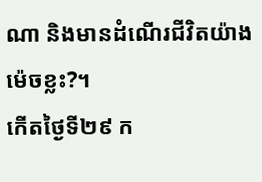ណា និងមានដំណើរជីវិតយ៉ាងម៉េចខ្លះ?។
កើតថ្ងៃទី២៩ ក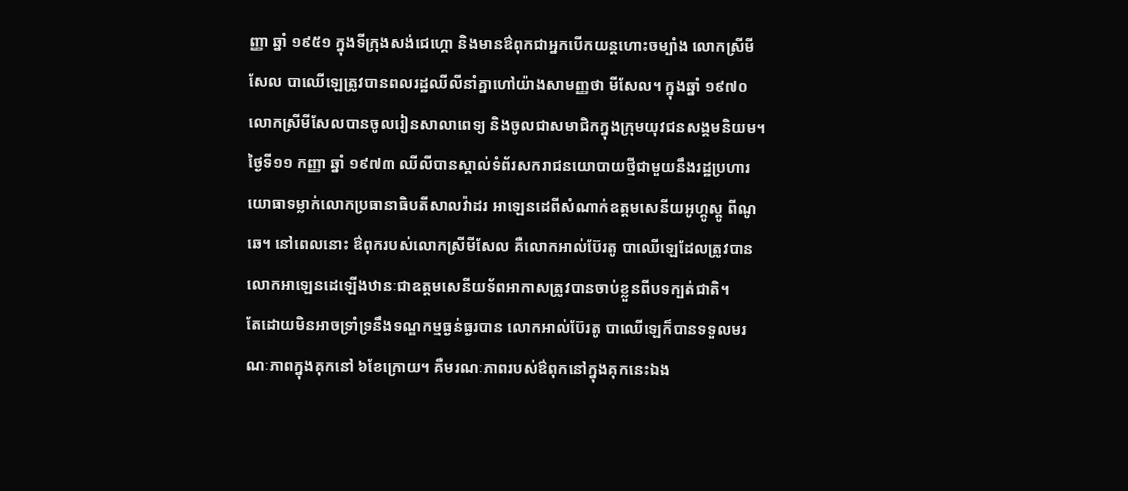ញ្ញា ឆ្នាំ ១៩៥១ ក្នុងទីក្រុងសង់ជេហ្គោ និងមានឳពុកជាអ្នកបើកយន្តហោះចម្បាំង លោកស្រីមីសែល បាឈើឡេត្រូវបានពលរដ្ឋឈីលីនាំគ្នាហៅយ៉ាងសាមញ្ញថា មីសែល។ ក្នុងឆ្នាំ ១៩៧០ លោកស្រីមីសែលបានចូលរៀនសាលាពេទ្យ និងចូលជាសមាជិកក្នុងក្រុមយុវជនសង្គមនិយម។ ថ្ងៃទី១១ កញ្ញា ឆ្នាំ ១៩៧៣ ឈីលីបានស្គាល់ទំព័រសករាជនយោបាយថ្មីជាមួយនឹងរដ្ឋប្រហារយោធាទម្លាក់លោកប្រធានាធិបតីសាលវ៉ាដរ អាឡេនដេពីសំណាក់ឧត្តមសេនីយអូហ្គូស្តូ ពីណូឆេ។ នៅពេលនោះ ឳពុករបស់លោកស្រីមីសែល គឺលោកអាល់ប៊ែរតូ បាឈើឡេដែលត្រូវបានលោកអាឡេនដេឡើងឋានៈជាឧត្តមសេនីយទ័ពអាកាសត្រូវបានចាប់ខ្លួនពីបទក្បត់ជាតិ។
តែដោយមិនអាចទ្រាំទ្រនឹងទណ្ឌកម្មធ្ងន់ធ្ងរបាន លោកអាល់ប៊ែរតូ បាឈើឡេក៏បានទទួលមរណៈភាពក្នុងគុកនៅ ៦ខែក្រោយ។ គឺមរណៈភាពរបស់ឳពុកនៅក្នុងគុកនេះឯង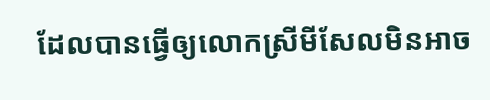ដែលបានធ្វើឲ្យលោកស្រីមីសែលមិនអាច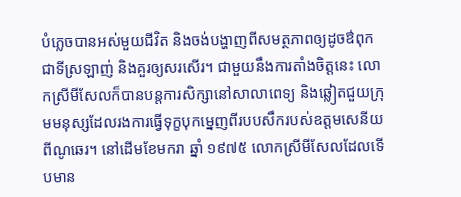បំភ្លេចបានអស់មួយជីវិត និងចង់បង្ហាញពីសមត្ថភាពឲ្យដូចឳពុកជាទីស្រឡាញ់ និងគួរឲ្យសរសើរ។ ជាមួយនឹងការតាំងចិត្តនេះ លោកស្រីមីសែលក៏បានបន្តការសិក្សានៅសាលាពេទ្យ និងឆ្លៀតជួយក្រុមមនុស្សដែលរងការធ្វើទុក្ខបុកម្នេញពីរបបសឹករបស់ឧត្តមសេនីយពីណូឆេរ។ នៅដើមខែមករា ឆ្នាំ ១៩៧៥ លោកស្រីមីសែលដែលទើបមាន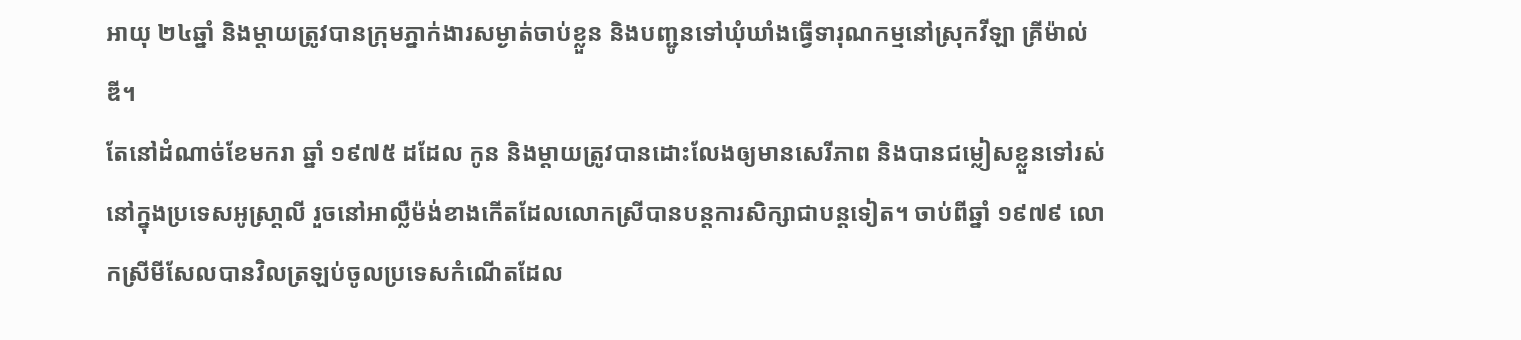អាយុ ២៤ឆ្នាំ និងម្តាយត្រូវបានក្រុមភ្នាក់ងារសម្ងាត់ចាប់ខ្លួន និងបញ្ជូនទៅឃុំឃាំងធ្វើទារុណកម្មនៅស្រុកវីឡា គ្រីម៉ាល់ឌី។
តែនៅដំណាច់ខែមករា ឆ្នាំ ១៩៧៥ ដដែល កូន និងម្តាយត្រូវបានដោះលែងឲ្យមានសេរីភាព និងបានជម្លៀសខ្លួនទៅរស់នៅក្នុងប្រទេសអូស្រា្តលី រួចនៅអាល្លឺម៉ង់ខាងកើតដែលលោកស្រីបានបន្តការសិក្សាជាបន្តទៀត។ ចាប់ពីឆ្នាំ ១៩៧៩ លោកស្រីមីសែលបានវិលត្រឡប់ចូលប្រទេសកំណើតដែល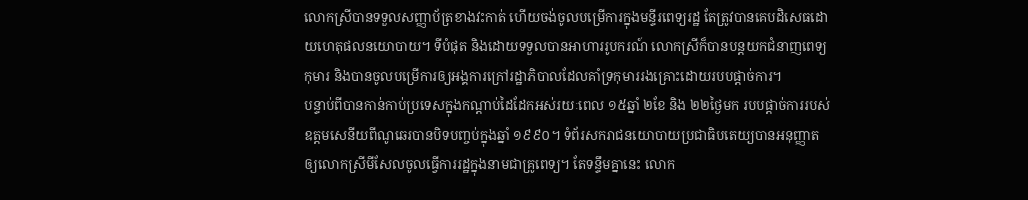លោកស្រីបានទទួលសញ្ញាប័ត្រខាងវះកាត់ ហើយចង់ចូលបម្រើការក្នុងមន្ទីរពេទ្យរដ្ឋ តែត្រូវបានគេបដិសេធដោយហេតុផលនយោបាយ។ ទីបំផុត និងដោយទទួលបានអាហាររូបករណ៍ លោកស្រីក៏បានបន្តយកជំនាញពេទ្យកុមារ និងបានចូលបម្រើការឲ្យអង្គការក្រៅរដ្ឋាភិបាលដែលគាំទ្រកុមាររងគ្រោះដោយរបបផ្តាច់ការ។
បន្ទាប់ពីបានកាន់កាប់ប្រទេសក្នុងកណ្តាប់ដៃដែកអស់រយៈពេល ១៥ឆ្នាំ ២ខែ និង ២២ថ្ងៃមក របបផ្តាច់ការរបស់ឧត្តមសេនីយពីណូឆេរបានបិទបញ្ចប់ក្នុងឆ្នាំ ១៩៩០។ ទំព័រសករាជនយោបាយប្រជាធិបតេយ្យបានអនុញ្ញាតឲ្យលោកស្រីមីសែលចូលធ្វើការរដ្ឋក្នុងនាមជាគ្រូពេទ្យ។ តែទន្ទឹមគ្នានេះ លោក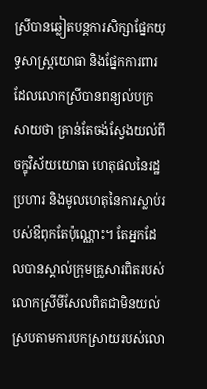ស្រីបានឆ្លៀតបន្តការសិក្សាផ្នែកយុទ្ធសាស្រ្តយោធា និងផ្នែកការពារដែលលោកស្រីបានពន្យល់បក្រសាយថា គ្រាន់តែចង់ស្វែងយល់ពីចក្ខុវិស័យយោធា ហេតុផលនៃរដ្ឋប្រហារ និងមូលហេតុនៃការស្លាប់របស់ឳពុកតែប៉ុណ្ណោះ។ តែអ្នកដែលបានស្គាល់ក្រុមគ្រួសារពិតរបស់លោកស្រីមីសែលពិតជាមិនយល់ស្របតាមការបកស្រាយរបស់លោ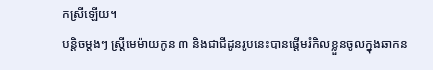កស្រីឡើយ។
បន្តិចម្តងៗ ស្រ្តីមេម៉ាយកូន ៣ និងជាជីដូនរូបនេះបានផ្តើមរំកិលខ្លួនចូលក្នុងឆាកន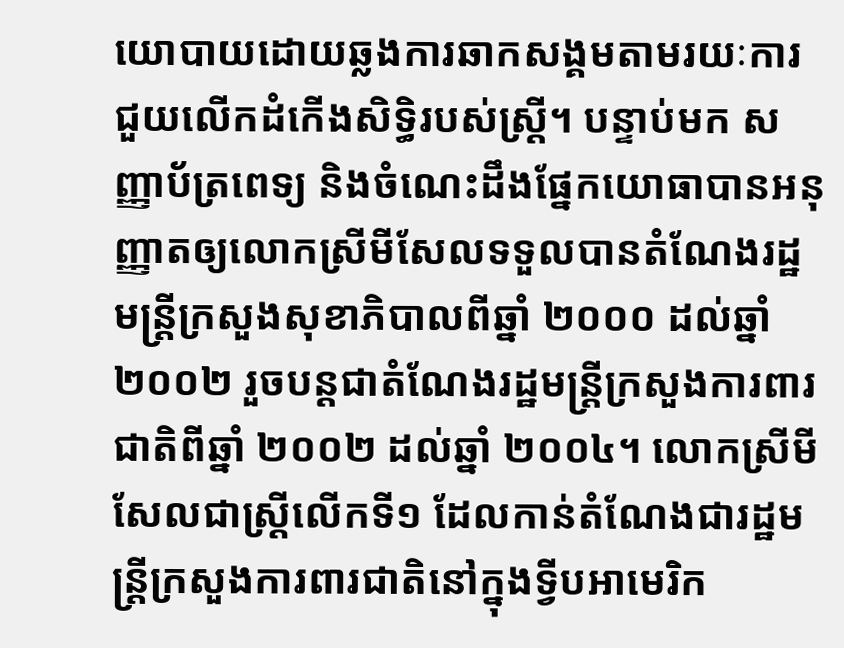យោបាយដោយឆ្លងការឆាកសង្គមតាមរយៈការជួយលើកដំកើងសិទ្ធិរបស់ស្រ្តី។ បន្ទាប់មក សញ្ញាប័ត្រពេទ្យ និងចំណេះដឹងផ្នែកយោធាបានអនុញ្ញាតឲ្យលោកស្រីមីសែលទទួលបានតំណែងរដ្ឋមន្រ្តីក្រសួងសុខាភិបាលពីឆ្នាំ ២០០០ ដល់ឆ្នាំ ២០០២ រួចបន្តជាតំណែងរដ្ឋមន្រ្តីក្រសួងការពារជាតិពីឆ្នាំ ២០០២ ដល់ឆ្នាំ ២០០៤។ លោកស្រីមីសែលជាស្រ្តីលើកទី១ ដែលកាន់តំណែងជារដ្ឋមន្រ្តីក្រសួងការពារជាតិនៅក្នុងទ្វីបអាមេរិក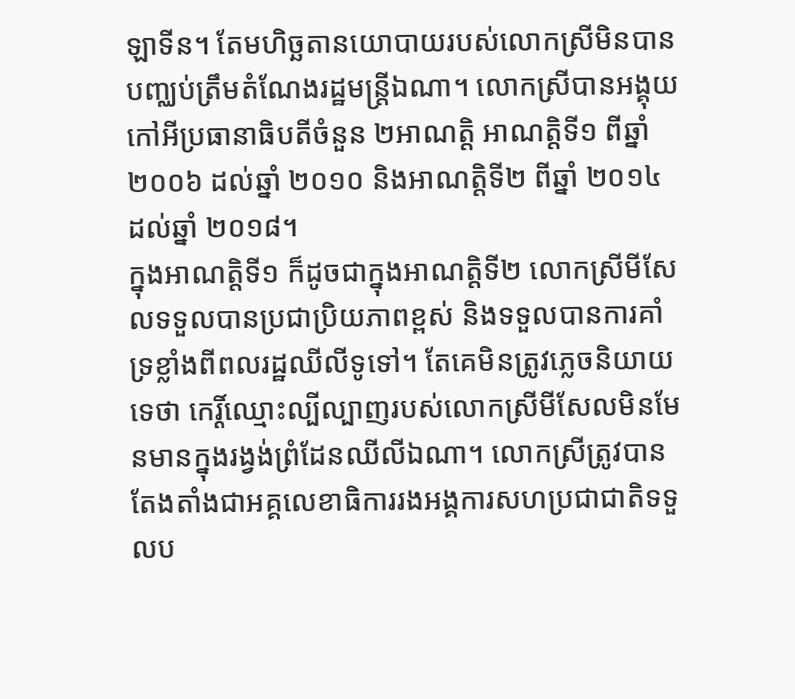ឡាទីន។ តែមហិច្ឆតានយោបាយរបស់លោកស្រីមិនបានបញ្ឈប់ត្រឹមតំណែងរដ្ឋមន្រ្តីឯណា។ លោកស្រីបានអង្គុយកៅអីប្រធានាធិបតីចំនួន ២អាណត្តិ អាណត្តិទី១ ពីឆ្នាំ ២០០៦ ដល់ឆ្នាំ ២០១០ និងអាណត្តិទី២ ពីឆ្នាំ ២០១៤ ដល់ឆ្នាំ ២០១៨។
ក្នុងអាណត្តិទី១ ក៏ដូចជាក្នុងអាណត្តិទី២ លោកស្រីមីសែលទទួលបានប្រជាប្រិយភាពខ្ពស់ និងទទួលបានការគាំទ្រខ្លាំងពីពលរដ្ឋឈីលីទូទៅ។ តែគេមិនត្រូវភ្លេចនិយាយទេថា កេរ្តិ៍ឈ្មោះល្បីល្បាញរបស់លោកស្រីមីសែលមិនមែនមានក្នុងរង្វង់ព្រំដែនឈីលីឯណា។ លោកស្រីត្រូវបានតែងតាំងជាអគ្គលេខាធិការរងអង្គការសហប្រជាជាតិទទួលប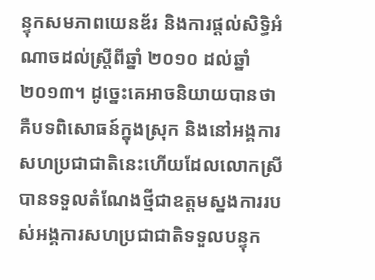ន្ទុកសមភាពយេនឌ័រ និងការផ្តល់សិទ្ធិអំណាចដល់ស្រ្តីពីឆ្នាំ ២០១០ ដល់ឆ្នាំ ២០១៣។ ដូច្នេះគេអាចនិយាយបានថា គឺបទពិសោធន៍ក្នុងស្រុក និងនៅអង្គការសហប្រជាជាតិនេះហើយដែលលោកស្រីបានទទួលតំណែងថ្មីជាឧត្តមស្នងការរបស់អង្គការសហប្រជាជាតិទទួលបន្ទុក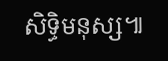សិទ្ធិមនុស្ស៕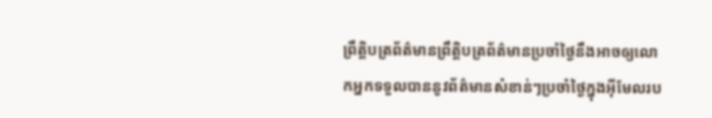ព្រឹត្តិបត្រព័ត៌មានព្រឹត្តិបត្រព័ត៌មានប្រចាំថ្ងៃនឹងអាចឲ្យលោកអ្នកទទួលបាននូវព័ត៌មានសំខាន់ៗប្រចាំថ្ងៃក្នុងអ៊ីមែលរប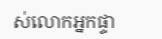ស់លោកអ្នកផ្ទា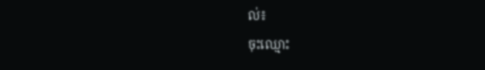ល់៖
ចុះឈ្មោះ